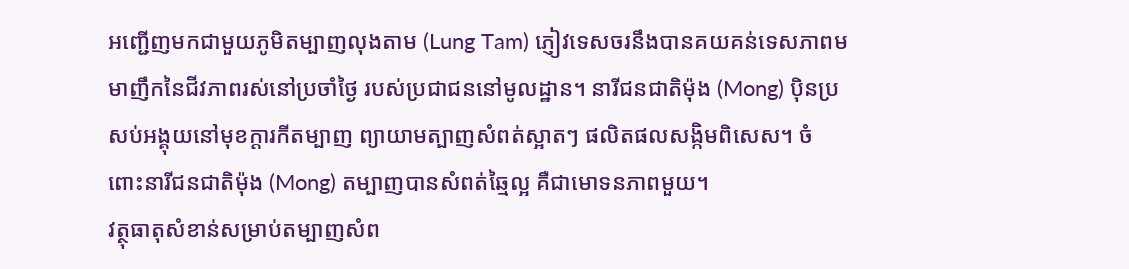អញ្ជើញមកជាមួយភូមិតម្បាញលុងតាម (Lung Tam) ភ្ញៀវទេសចរនឹងបានគយគន់ទេសភាពមមាញឹកនៃជីវភាពរស់នៅប្រចាំថ្ងៃ របស់ប្រជាជននៅមូលដ្ឋាន។ នារីជនជាតិម៉ុង (Mong) ប៉ិនប្រសប់អង្គុយនៅមុខក្តារកីតម្បាញ ព្យាយាមត្បាញសំពត់ស្អាតៗ ផលិតផលសង្កិមពិសេស។ ចំពោះនារីជនជាតិម៉ុង (Mong) តម្បាញបានសំពត់ឆ្មៃល្អ គឺជាមោទនភាពមួយ។
វត្ថុធាតុសំខាន់សម្រាប់តម្បាញសំព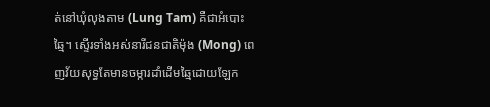ត់នៅឃុំលុងតាម (Lung Tam) គឺជាអំបោះឆ្មៃ។ ស្ទើរទាំងអស់នារីជនជាតិម៉ុង (Mong) ពេញវ័យសុទ្ធតែមានចម្ការដាំដើមឆ្មៃដោយឡែក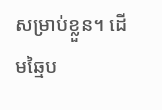សម្រាប់ខ្លួន។ ដើមឆ្មៃប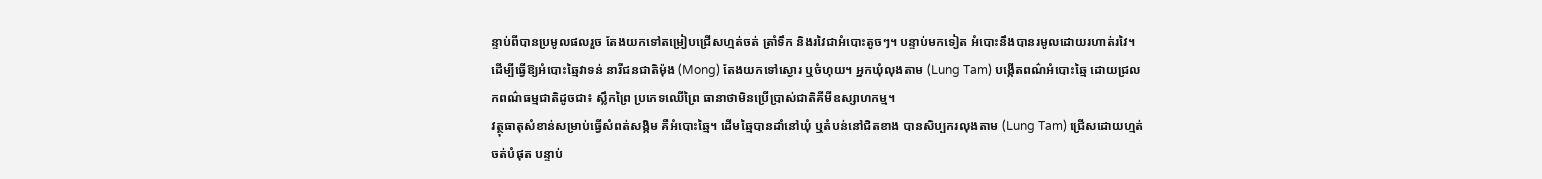ន្ទាប់ពីបានប្រមូលផលរួច តែងយកទៅតម្រៀបជ្រើសហ្មត់ចត់ ត្រាំទឹក និងរវៃជាអំបោះតូចៗ។ បន្ទាប់មកទៀត អំបោះនឹងបានរមូលដោយរហាត់រវៃ។ ដើម្បីធ្វើឱ្យអំបោះឆ្មៃវាទន់ នារីជនជាតិម៉ុង (Mong) តែងយកទៅស្ងោរ ឬចំហុយ។ អ្នកឃុំលុងតាម (Lung Tam) បង្កើតពណ៌អំបោះឆ្មៃ ដោយជ្រលកពណ៌ធម្មជាតិដូចជា៖ ស្លឹកព្រៃ ប្រភេទឈើព្រៃ ធានាថាមិនប្រើប្រាស់ជាតិគីមីឧស្សាហកម្ម។
វត្ថុធាតុសំខាន់សម្រាប់ធ្វើសំពត់សង្កិម គឺអំបោះឆ្មៃ។ ដើមឆ្មៃបានដាំនៅឃុំ ឬតំបន់នៅជិតខាង បានសិប្បករលុងតាម (Lung Tam) ជ្រើសដោយហ្មត់ចត់បំផុត បន្ទាប់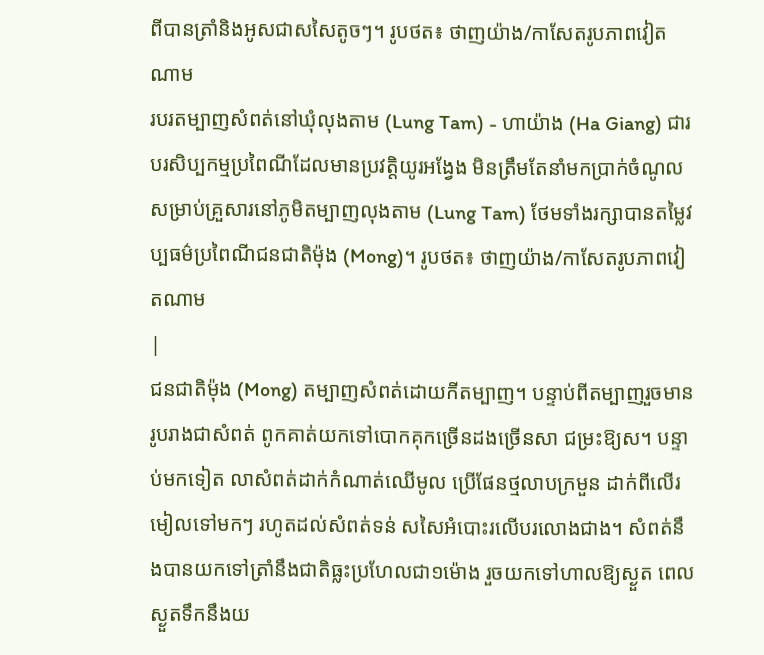ពីបានត្រាំនិងអូសជាសសៃតូចៗ។ រូបថត៖ ថាញយ៉ាង/កាសែតរូបភាពវៀតណាម
របរតម្បាញសំពត់នៅឃុំលុងតាម (Lung Tam) - ហាយ៉ាង (Ha Giang) ជារបរសិប្បកម្មប្រពៃណីដែលមានប្រវត្តិយូរអង្វែង មិនត្រឹមតែនាំមកប្រាក់ចំណូលសម្រាប់គ្រួសារនៅភូមិតម្បាញលុងតាម (Lung Tam) ថែមទាំងរក្សាបានតម្លៃវប្បធម៌ប្រពៃណីជនជាតិម៉ុង (Mong)។ រូបថត៖ ថាញយ៉ាង/កាសែតរូបភាពវៀតណាម
|
ជនជាតិម៉ុង (Mong) តម្បាញសំពត់ដោយកីតម្បាញ។ បន្ទាប់ពីតម្បាញរួចមានរូបរាងជាសំពត់ ពូកគាត់យកទៅបោកគុកច្រើនដងច្រើនសា ជម្រះឱ្យស។ បន្ទាប់មកទៀត លាសំពត់ដាក់កំណាត់ឈើមូល ប្រើផែនថ្មលាបក្រមួន ដាក់ពីលើរមៀលទៅមកៗ រហូតដល់សំពត់ទន់ សសៃអំបោះរលើបរលោងជាង។ សំពត់នឹងបានយកទៅត្រាំនឹងជាតិធ្លះប្រហែលជា១ម៉ោង រួចយកទៅហាលឱ្យស្ងួត ពេលស្ងួតទឹកនឹងយ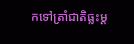កទៅត្រាំជាតិធ្លះម្ត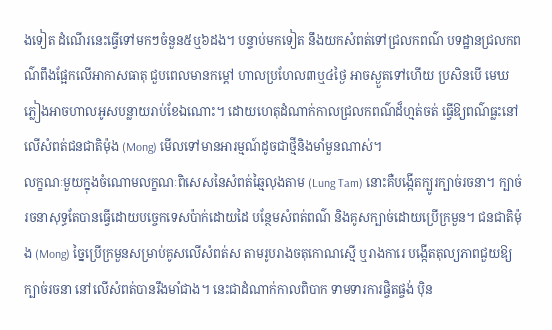ងទៀត ដំណើរនេះធ្វើទៅមកៗចំនួន៥ឬ៦ដង។ បន្ទាប់មកទៀត នឹងយកសំពត់ទៅជ្រលកពណ៌ បទដ្ឋានជ្រលកពណ៌ពឹងផ្អែកលើអាកាសធាតុ ជួបពេលមានកម្តៅ ហាលប្រហែល៣ឬ៤ថ្ងៃ អាចស្ងួតទៅហើយ ប្រសិនបើ មេឃភ្លៀងអាចហាលអូសបន្លាយរាប់ខែឯណោះ។ ដោយហេតុដំណាក់កាលជ្រលកពណ៌ដ៏ហ្មត់ចត់ ធ្វើឱ្យពណ៌ធ្លះនៅលើសំពត់ជនជាតិម៉ុង (Mong) មើលទៅមានអារម្មណ៍ដូចជាថ្មីនិងមាំមួនណាស់។
លក្ខណៈមួយក្នុងចំណោមលក្ខណៈពិសេសនៃសំពត់ឆ្មៃលុងតាម (Lung Tam) នោះគឺបង្កើតក្បូរក្បាច់រចនា។ ក្បាច់រចនាសុទ្ធតែបានធ្វើដោយបច្ចេកទេសប៉ាក់ដោយដៃ បន្ថែមសំពត់ពណ៌ និងគូសក្បាច់ដោយប្រើក្រមួន។ ជនជាតិម៉ុង (Mong) ច្នៃប្រើក្រមួនសម្រាប់គូសលើសំពត់ស តាមរូបរាងចតុកោណស្មើ ឬរាងការេ បង្កើតតុល្យភាពជួយឱ្យក្បាច់រចនា នៅលើសំពត់បានរឹងមាំជាង។ នេះជាដំណាក់កាលពិបាក ទាមទារការផ្ចិតផ្ចង់ ប៉ិន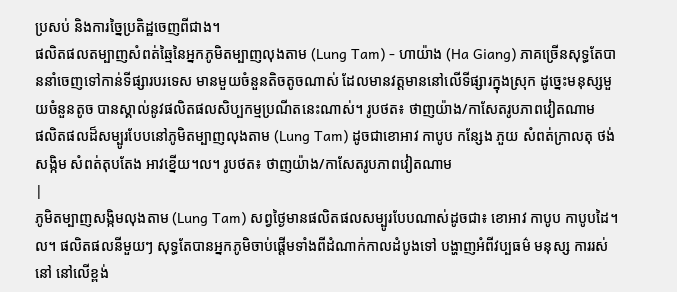ប្រសប់ និងការច្នៃប្រតិដ្ឋចេញពីជាង។
ផលិតផលតម្បាញសំពត់ឆ្មៃនៃអ្នកភូមិតម្បាញលុងតាម (Lung Tam) - ហាយ៉ាង (Ha Giang) ភាគច្រើនសុទ្ធតែបាននាំចេញទៅកាន់ទីផ្សារបរទេស មានមួយចំនួនតិចតូចណាស់ ដែលមានវត្តមាននៅលើទីផ្សារក្នុងស្រុក ដូច្នេះមនុស្សមួយចំនួនតូច បានស្គាល់នូវផលិតផលសិប្បកម្មប្រណីតនេះណាស់។ រូបថត៖ ថាញយ៉ាង/កាសែតរូបភាពវៀតណាម
ផលិតផលដ៏សម្បូរបែបនៅភូមិតម្បាញលុងតាម (Lung Tam) ដូចជាខោអាវ កាបូប កន្សែង ភួយ សំពត់ក្រាលតុ ថង់សង្កិម សំពត់តុបតែង អាវខ្នើយ។ល។ រូបថត៖ ថាញយ៉ាង/កាសែតរូបភាពវៀតណាម
|
ភូមិតម្បាញសង្កិមលុងតាម (Lung Tam) សព្វថ្ងៃមានផលិតផលសម្បូរបែបណាស់ដូចជា៖ ខោអាវ កាបូប កាបូបដៃ។ល។ ផលិតផលនីមួយៗ សុទ្ធតែបានអ្នកភូមិចាប់ផ្តើមទាំងពីដំណាក់កាលដំបូងទៅ បង្ហាញអំពីវប្បធម៌ មនុស្ស ការរស់នៅ នៅលើខ្ពង់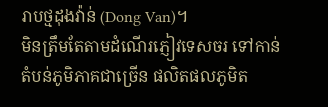រាបថ្មដុងវ៉ាន់ (Dong Van)។
មិនត្រឹមតែតាមដំណើរភ្ញៀវទេសចរ ទៅកាន់តំបន់ភូមិភាគជាច្រើន ផលិតផលភូមិត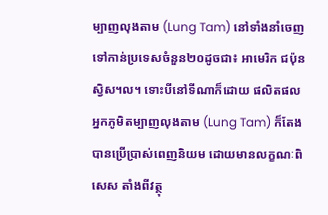ម្បាញលុងតាម (Lung Tam) នៅទាំងនាំចេញទៅកាន់ប្រទេសចំនួន២០ដូចជា៖ អាមេរិក ជប៉ុន ស្វិស។ល។ ទោះបីនៅទីណាក៏ដោយ ផលិតផលអ្នកភូមិតម្បាញលុងតាម (Lung Tam) ក៏តែងបានប្រើប្រាស់ពេញនិយម ដោយមានលក្ខណៈពិសេស តាំងពីវត្ថុ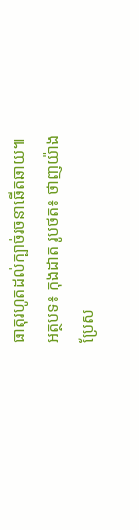ធាតុរហូតដល់ក្បាច់រចនាឆើតឆាយ៕
អត្ថបទ៖ កុងដាត រូបថត៖ ថាញយ៉ាង
ប្រែស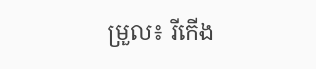ម្រួល៖ រីកើង